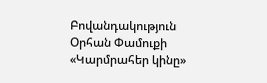Բովանդակություն
Օրհան Փամուքի «Կարմրահեր կինը»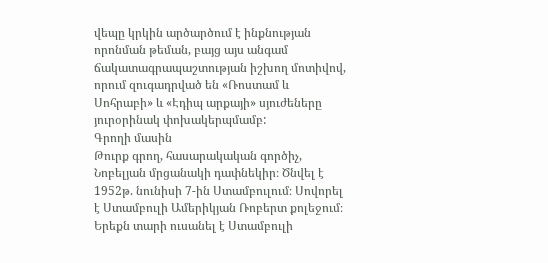վեպը կրկին արծարծում է ինքնության որոնման թեման, բայց այս անգամ ճակատագրապաշտության իշխող մոտիվով, որում զուգադրված են «Ռոստամ և Սոհրաբի» և «Էդիպ արքայի» սյուժեները յուրօրինակ փոխակերպմամբ:
Գրողի մասին
Թուրք գրող, հասարակական գործիչ, Նոբելյան մրցանակի դափնեկիր։ Ծնվել է 1952թ. նունիսի 7-ին Ստամբուլում։ Սովորել է Ստամբուլի Ամերիկյան Ռոբերտ քոլեջում։ Երեքն տարի ուսանել է Ստամբուլի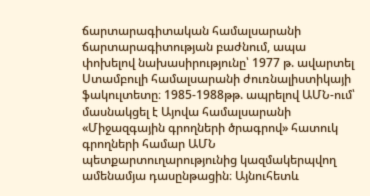ճարտարագիտական համալսարանի ճարտարագիտության բաժնում, ապա փոխելով նախասիրությունը՝ 1977 թ. ավարտել Ստամբուլի համալսարանի ժուռնալիստիկայի ֆակուլտետը։ 1985-1988թթ. ապրելով ԱՄՆ-ում՝ մասնակցել է Այովա համալսարանի «Միջազգային գրողների ծրագրով» հատուկ գրողների համար ԱՄՆ պետքարտուղարությունից կազմակերպվող ամենամյա դասընթացին։ Այնուհետև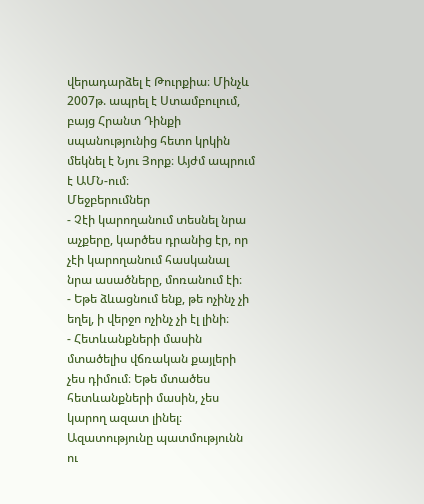վերադարձել է Թուրքիա։ Մինչև 2007թ. ապրել է Ստամբուլում, բայց Հրանտ Դինքի սպանությունից հետո կրկին մեկնել է Նյու Յորք։ Այժմ ապրում է ԱՄՆ-ում։
Մեջբերումներ
- Չէի կարողանում տեսնել նրա աչքերը, կարծես դրանից էր, որ չէի կարողանում հասկանալ նրա ասածները, մոռանում էի։
- Եթե ձևացնում ենք, թե ոչինչ չի եղել, ի վերջո ոչինչ չի էլ լինի։
- Հետևանքների մասին մտածելիս վճռական քայլերի չես դիմում։ Եթե մտածես հետևանքների մասին, չես կարող ազատ լինել։ Ազատությունը պատմությունն ու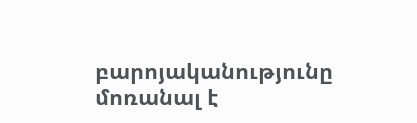բարոյականությունը մոռանալ է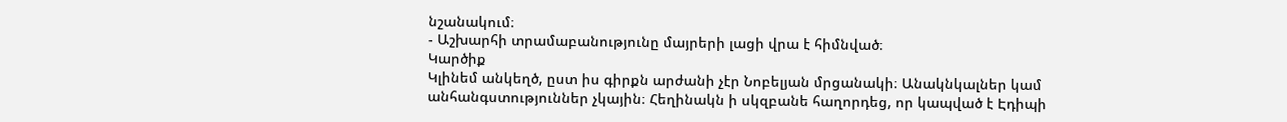նշանակում։
- Աշխարհի տրամաբանությունը մայրերի լացի վրա է հիմնված։
Կարծիք
Կլինեմ անկեղծ, ըստ իս գիրքն արժանի չէր Նոբելյան մրցանակի։ Անակնկալներ կամ անհանգստություններ չկային։ Հեղինակն ի սկզբանե հաղորդեց, որ կապված է Էդիպի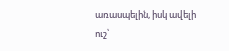առասպելին, իսկ ավելի ուշ՝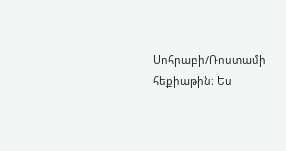Սոհրաբի/Ռոստամի հեքիաթին։ Ես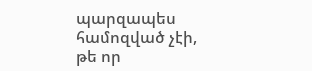պարզապես համոզված չէի, թե որ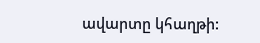ավարտը կհաղթի: